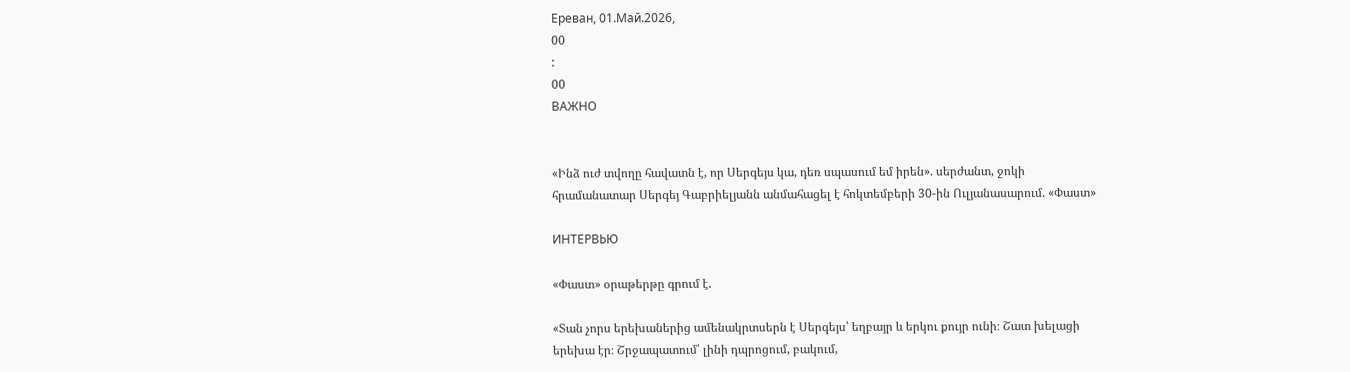Ереван, 01.Май.2026,
00
:
00
ВАЖНО


«Ինձ ուժ տվողը հավատն է, որ Սերգեյս կա, դեռ սպասում եմ իրեն». սերժանտ, ջոկի հրամանատար Սերգեյ Գաբրիելյանն անմահացել է հոկտեմբերի 30-ին Ուլյանասարում. «Փաստ»

ИНТЕРВЬЮ

«Փաստ» օրաթերթը գրում է.

«Տան չորս երեխաներից ամենակրտսերն է Սերգեյս՝ եղբայր և երկու քույր ունի։ Շատ խելացի երեխա էր։ Շրջապատում՝ լինի դպրոցում, բակում,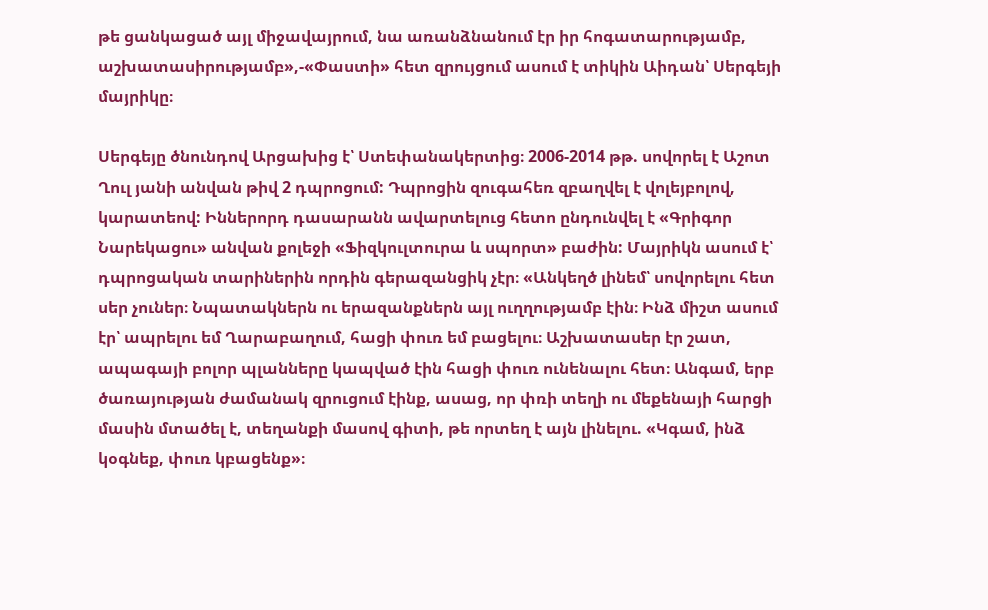թե ցանկացած այլ միջավայրում, նա առանձնանում էր իր հոգատարությամբ, աշխատասիրությամբ»,-«Փաստի» հետ զրույցում ասում է տիկին Աիդան՝ Սերգեյի մայրիկը։

Սերգեյը ծնունդով Արցախից է՝ Ստեփանակերտից։ 2006-2014 թթ. սովորել է Աշոտ Ղուլ յանի անվան թիվ 2 դպրոցում: Դպրոցին զուգահեռ զբաղվել է վոլեյբոլով, կարատեով: Իններորդ դասարանն ավարտելուց հետո ընդունվել է «Գրիգոր Նարեկացու» անվան քոլեջի «Ֆիզկուլտուրա և սպորտ» բաժին: Մայրիկն ասում է՝ դպրոցական տարիներին որդին գերազանցիկ չէր։ «Անկեղծ լինեմ՝ սովորելու հետ սեր չուներ։ Նպատակներն ու երազանքներն այլ ուղղությամբ էին։ Ինձ միշտ ասում էր՝ ապրելու եմ Ղարաբաղում, հացի փուռ եմ բացելու։ Աշխատասեր էր շատ, ապագայի բոլոր պլանները կապված էին հացի փուռ ունենալու հետ։ Անգամ, երբ ծառայության ժամանակ զրուցում էինք, ասաց, որ փռի տեղի ու մեքենայի հարցի մասին մտածել է, տեղանքի մասով գիտի, թե որտեղ է այն լինելու. «Կգամ, ինձ կօգնեք, փուռ կբացենք»։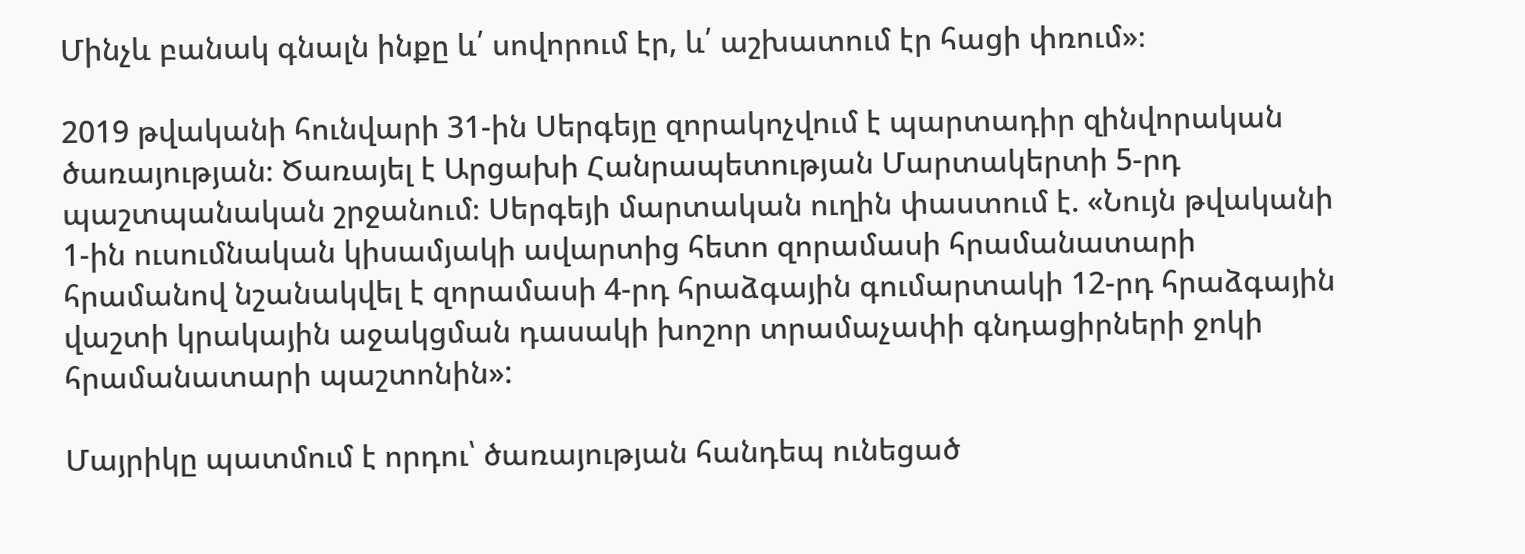Մինչև բանակ գնալն ինքը և՛ սովորում էր, և՛ աշխատում էր հացի փռում»։

2019 թվականի հունվարի 31-ին Սերգեյը զորակոչվում է պարտադիր զինվորական ծառայության։ Ծառայել է Արցախի Հանրապետության Մարտակերտի 5-րդ պաշտպանական շրջանում։ Սերգեյի մարտական ուղին փաստում է. «Նույն թվականի 1-ին ուսումնական կիսամյակի ավարտից հետո զորամասի հրամանատարի հրամանով նշանակվել է զորամասի 4-րդ հրաձգային գումարտակի 12-րդ հրաձգային վաշտի կրակային աջակցման դասակի խոշոր տրամաչափի գնդացիրների ջոկի հրամանատարի պաշտոնին»:

Մայրիկը պատմում է որդու՝ ծառայության հանդեպ ունեցած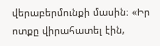վերաբերմունքի մասին։ «Իր ոտքը վիրահատել էին,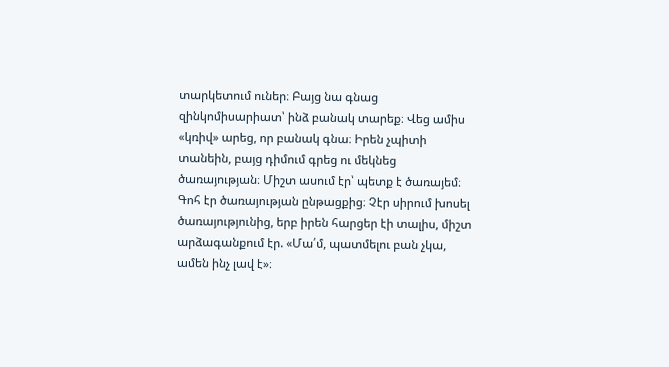տարկետում ուներ։ Բայց նա գնաց զինկոմիսարիատ՝ ինձ բանակ տարեք։ Վեց ամիս «կռիվ» արեց, որ բանակ գնա։ Իրեն չպիտի տանեին, բայց դիմում գրեց ու մեկնեց ծառայության։ Միշտ ասում էր՝ պետք է ծառայեմ։ Գոհ էր ծառայության ընթացքից։ Չէր սիրում խոսել ծառայությունից, երբ իրեն հարցեր էի տալիս, միշտ արձագանքում էր. «Մա՛մ, պատմելու բան չկա, ամեն ինչ լավ է»։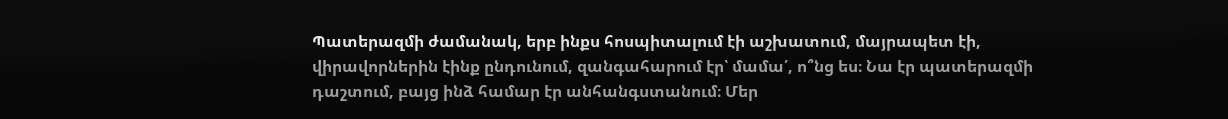Պատերազմի ժամանակ, երբ ինքս հոսպիտալում էի աշխատում, մայրապետ էի, վիրավորներին էինք ընդունում, զանգահարում էր՝ մամա՛, ո՞նց ես։ Նա էր պատերազմի դաշտում, բայց ինձ համար էր անհանգստանում։ Մեր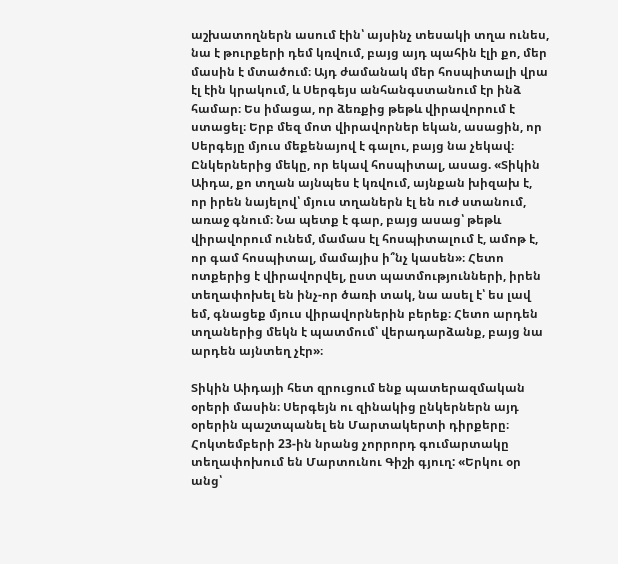աշխատողներն ասում էին՝ այսինչ տեսակի տղա ունես, նա է թուրքերի դեմ կռվում, բայց այդ պահին էլի քո, մեր մասին է մտածում։ Այդ ժամանակ մեր հոսպիտալի վրա էլ էին կրակում, և Սերգեյս անհանգստանում էր ինձ համար։ Ես իմացա, որ ձեռքից թեթև վիրավորում է ստացել։ Երբ մեզ մոտ վիրավորներ եկան, ասացին, որ Սերգեյը մյուս մեքենայով է գալու, բայց նա չեկավ։ Ընկերներից մեկը, որ եկավ հոսպիտալ, ասաց. «Տիկին Աիդա, քո տղան այնպես է կռվում, այնքան խիզախ է, որ իրեն նայելով՝ մյուս տղաներն էլ են ուժ ստանում, առաջ գնում։ Նա պետք է գար, բայց ասաց՝ թեթև վիրավորում ունեմ, մամաս էլ հոսպիտալում է, ամոթ է, որ գամ հոսպիտալ, մամայիս ի՞նչ կասեն»։ Հետո ոտքերից է վիրավորվել, ըստ պատմությունների, իրեն տեղափոխել են ինչ-որ ծառի տակ, նա ասել է՝ ես լավ եմ, գնացեք մյուս վիրավորներին բերեք։ Հետո արդեն տղաներից մեկն է պատմում՝ վերադարձանք, բայց նա արդեն այնտեղ չէր»։

Տիկին Աիդայի հետ զրուցում ենք պատերազմական օրերի մասին։ Սերգեյն ու զինակից ընկերներն այդ օրերին պաշտպանել են Մարտակերտի դիրքերը։ Հոկտեմբերի 23-ին նրանց չորրորդ գումարտակը տեղափոխում են Մարտունու Գիշի գյուղ: «Երկու օր անց՝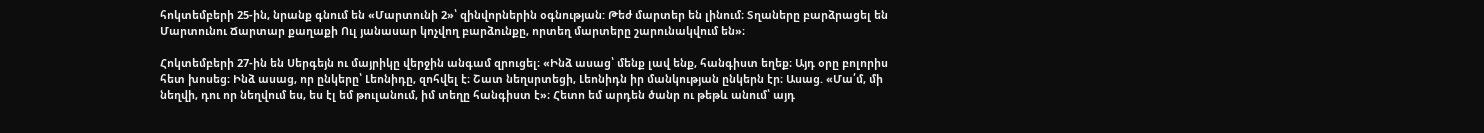հոկտեմբերի 25-ին, նրանք գնում են «Մարտունի 2»՝ զինվորներին օգնության: Թեժ մարտեր են լինում։ Տղաները բարձրացել են Մարտունու Ճարտար քաղաքի Ուլ յանասար կոչվող բարձունքը, որտեղ մարտերը շարունակվում են»։

Հոկտեմբերի 27-ին են Սերգեյն ու մայրիկը վերջին անգամ զրուցել։ «Ինձ ասաց՝ մենք լավ ենք, հանգիստ եղեք։ Այդ օրը բոլորիս հետ խոսեց։ Ինձ ասաց, որ ընկերը՝ Լեոնիդը, զոհվել է։ Շատ նեղսրտեցի, Լեոնիդն իր մանկության ընկերն էր։ Ասաց. «Մա՛մ, մի նեղվի, դու որ նեղվում ես, ես էլ եմ թուլանում, իմ տեղը հանգիստ է»։ Հետո եմ արդեն ծանր ու թեթև անում՝ այդ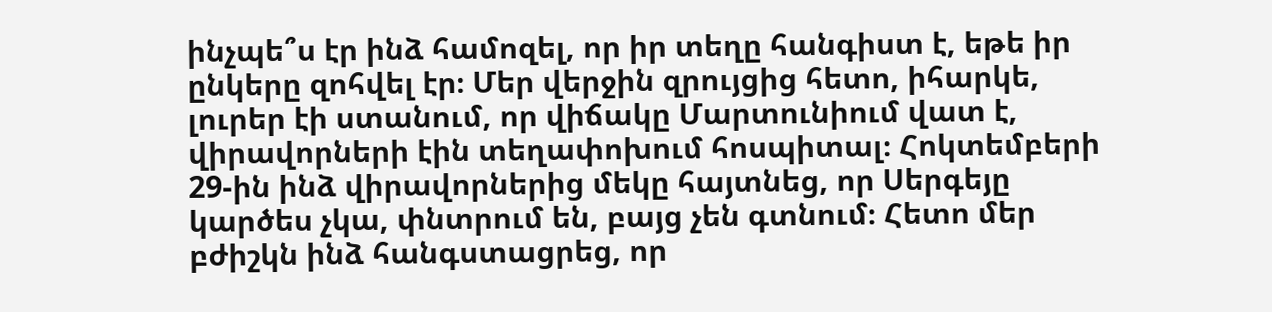ինչպե՞ս էր ինձ համոզել, որ իր տեղը հանգիստ է, եթե իր ընկերը զոհվել էր։ Մեր վերջին զրույցից հետո, իհարկե, լուրեր էի ստանում, որ վիճակը Մարտունիում վատ է, վիրավորների էին տեղափոխում հոսպիտալ։ Հոկտեմբերի 29-ին ինձ վիրավորներից մեկը հայտնեց, որ Սերգեյը կարծես չկա, փնտրում են, բայց չեն գտնում։ Հետո մեր բժիշկն ինձ հանգստացրեց, որ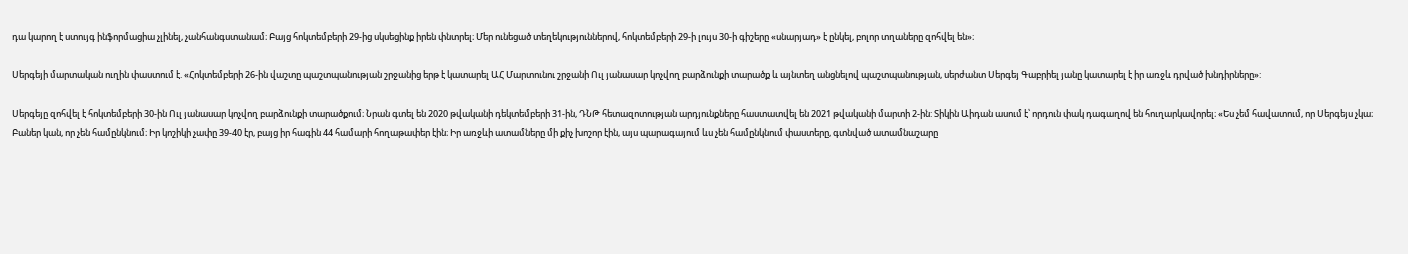դա կարող է ստույգ ինֆորմացիա չլինել, չանհանգստանամ։ Բայց հոկտեմբերի 29-ից սկսեցինք իրեն փնտրել։ Մեր ունեցած տեղեկություններով, հոկտեմբերի 29-ի լույս 30-ի գիշերը «սնարյադ» է ընկել, բոլոր տղաները զոհվել են»։

Սերգեյի մարտական ուղին փաստում է. «Հոկտեմբերի 26-ին վաշտը պաշտպանության շրջանից երթ է կատարել ԱՀ Մարտունու շրջանի Ուլ յանասար կոչվող բարձունքի տարածք և այնտեղ անցնելով պաշտպանության, սերժանտ Սերգեյ Գաբրիել յանը կատարել է իր առջև դրված խնդիրները»:

Սերգեյը զոհվել է հոկտեմբերի 30-ին Ուլ յանասար կոչվող բարձունքի տարածքում։ Նրան գտել են 2020 թվականի դեկտեմբերի 31-ին, ԴՆԹ հետազոտության արդյունքները հաստատվել են 2021 թվականի մարտի 2-ին: Տիկին Աիդան ասում է՝ որդուն փակ դագաղով են հուղարկավորել։ «Ես չեմ հավատում, որ Սերգեյս չկա։ Բաներ կան, որ չեն համընկնում։ Իր կոշիկի չափը 39-40 էր, բայց իր հագին 44 համարի հողաթափեր էին։ Իր առջևի ատամները մի քիչ խոշոր էին, այս պարագայում ևս չեն համընկնում փաստերը, գտնված ատամնաշարը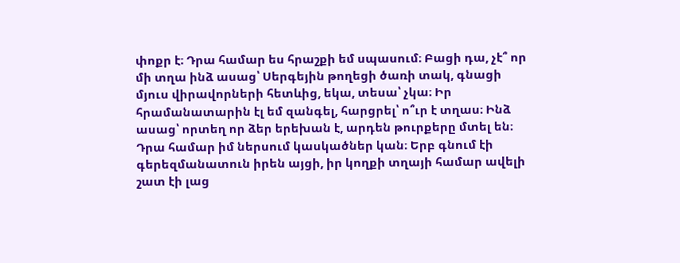փոքր է։ Դրա համար ես հրաշքի եմ սպասում։ Բացի դա, չէ՞ որ մի տղա ինձ ասաց՝ Սերգեյին թողեցի ծառի տակ, գնացի մյուս վիրավորների հետևից, եկա, տեսա՝ չկա։ Իր հրամանատարին էլ եմ զանգել, հարցրել՝ ո՞ւր է տղաս։ Ինձ ասաց՝ որտեղ որ ձեր երեխան է, արդեն թուրքերը մտել են։ Դրա համար իմ ներսում կասկածներ կան։ Երբ գնում էի գերեզմանատուն իրեն այցի, իր կողքի տղայի համար ավելի շատ էի լաց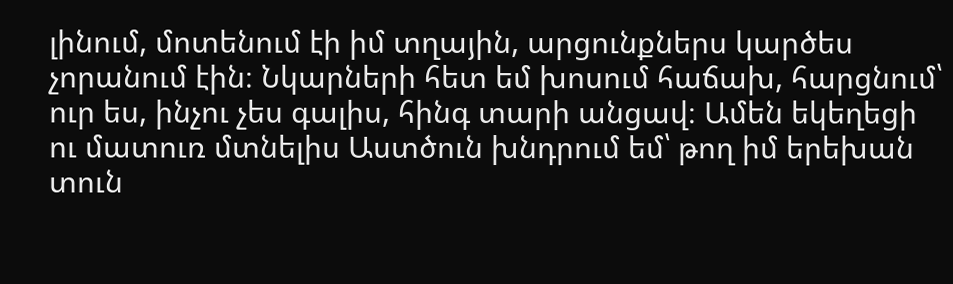լինում, մոտենում էի իմ տղային, արցունքներս կարծես չորանում էին։ Նկարների հետ եմ խոսում հաճախ, հարցնում՝ ուր ես, ինչու չես գալիս, հինգ տարի անցավ։ Ամեն եկեղեցի ու մատուռ մտնելիս Աստծուն խնդրում եմ՝ թող իմ երեխան տուն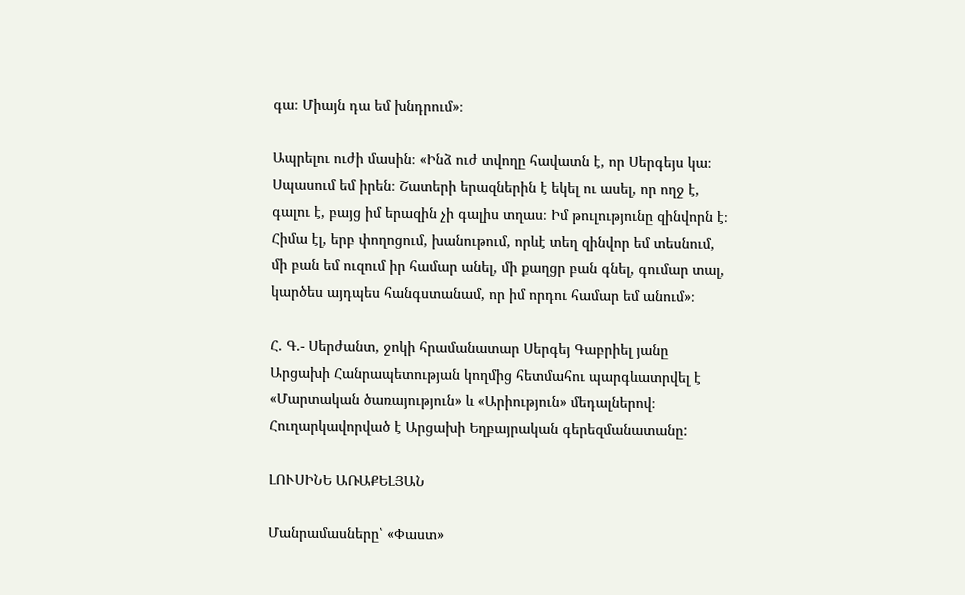գա։ Միայն դա եմ խնդրում»։

Ապրելու ուժի մասին։ «Ինձ ուժ տվողը հավատն է, որ Սերգեյս կա։ Սպասում եմ իրեն։ Շատերի երազներին է եկել ու ասել, որ ողջ է, գալու է, բայց իմ երազին չի գալիս տղաս։ Իմ թուլությունը զինվորն է։ Հիմա էլ, երբ փողոցում, խանութում, որևէ տեղ զինվոր եմ տեսնում, մի բան եմ ուզում իր համար անել, մի քաղցր բան գնել, գումար տալ, կարծես այդպես հանգստանամ, որ իմ որդու համար եմ անում»։

Հ. Գ.- Սերժանտ, ջոկի հրամանատար Սերգեյ Գաբրիել յանը Արցախի Հանրապետության կողմից հետմահու պարգևատրվել է «Մարտական ծառայություն» և «Արիություն» մեդալներով։ Հուղարկավորված է Արցախի Եղբայրական գերեզմանատանը:

ԼՈՒՍԻՆԵ ԱՌԱՔԵԼՅԱՆ

Մանրամասները՝ «Փաստ»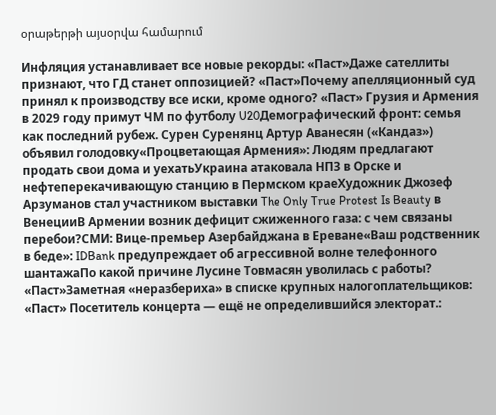օրաթերթի այսօրվա համարում

Инфляция устанавливает все новые рекорды: «Паст»Даже сателлиты признают, что ГД станет оппозицией? «Паст»Почему апелляционный суд принял к производству все иски, кроме одного? «Паст» Грузия и Армения в 2029 году примут ЧМ по футболу U20Демографический фронт: семья как последний рубеж. Сурен Суренянц Артур Аванесян («Кандаз») объявил голодовку«Процветающая Армения»: Людям предлагают продать свои дома и уехатьУкраина атаковала НПЗ в Орске и нефтеперекачивающую станцию в Пермском краеХудожник Джозеф Арзуманов стал участником выставки The Only True Protest Is Beauty в ВенецииВ Армении возник дефицит сжиженного газа: с чем связаны перебои?СМИ: Вице-премьер Азербайджана в Ереване«Ваш родственник в беде»: IDBank предупреждает об агрессивной волне телефонного шантажаПо какой причине Лусине Товмасян уволилась с работы? «Паст»Заметная «неразбериха» в списке крупных налогоплательщиков: «Паст» Посетитель концерта — ещё не определившийся электорат.: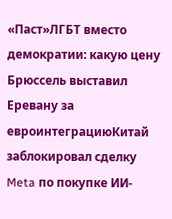«Паст»ЛГБТ вместо демократии: какую цену Брюссель выставил Еревану за евроинтеграциюКитай заблокировал сделку Meta по покупке ИИ-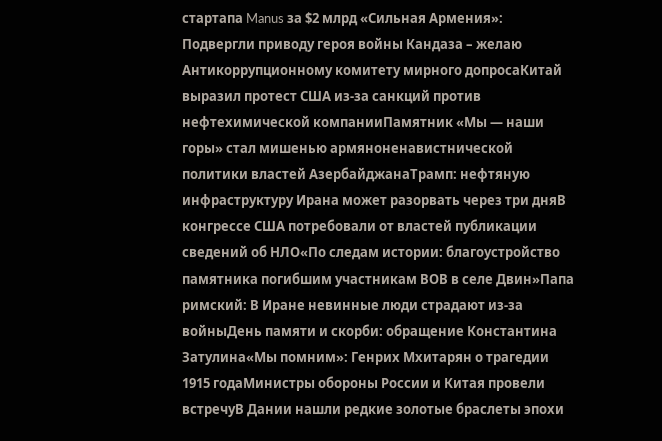стартапа Manus за $2 млрд «Сильная Армения»: Подвергли приводу героя войны Кандаза – желаю Антикоррупционному комитету мирного допросаКитай выразил протест США из-за санкций против нефтехимической компанииПамятник «Мы — наши горы» стал мишенью армяноненавистнической политики властей АзербайджанаТрамп: нефтяную инфраструктуру Ирана может разорвать через три дняВ конгрессе США потребовали от властей публикации сведений об НЛО«По следам истории: благоустройство памятника погибшим участникам ВОВ в селе Двин»Папа римский: В Иране невинные люди страдают из-за войныДень памяти и скорби: обращение Константина Затулина«Мы помним»: Генрих Мхитарян о трагедии 1915 годаМинистры обороны России и Китая провели встречуВ Дании нашли редкие золотые браслеты эпохи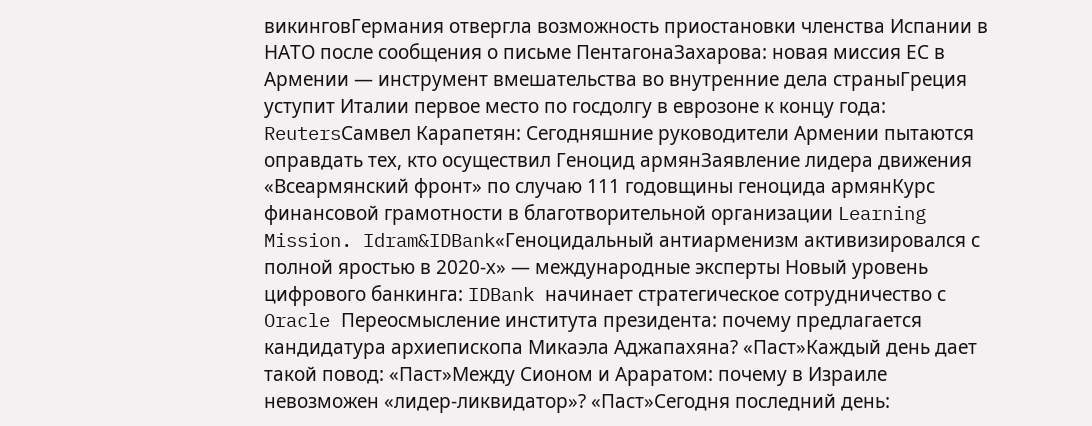викинговГермания отвергла возможность приостановки членства Испании в НАТО после сообщения о письме ПентагонаЗахарова: новая миссия ЕС в Армении — инструмент вмешательства во внутренние дела страныГреция уступит Италии первое место по госдолгу в еврозоне к концу года: ReutersСамвел Карапетян: Сегодняшние руководители Армении пытаются оправдать тех, кто осуществил Геноцид армянЗаявление лидера движения «Всеармянский фронт» по случаю 111 годовщины геноцида армянКурс финансовой грамотности в благотворительной организации Learning Mission. Idram&IDBank«Геноцидальный антиарменизм активизировался с полной яростью в 2020-х» — международные эксперты Новый уровень цифрового банкинга: IDBank начинает стратегическое сотрудничество с Oracle Переосмысление института президента: почему предлагается кандидатура архиепископа Микаэла Аджапахяна? «Паст»Каждый день дает такой повод: «Паст»Между Сионом и Араратом: почему в Израиле невозможен «лидер-ликвидатор»? «Паст»Сегодня последний день: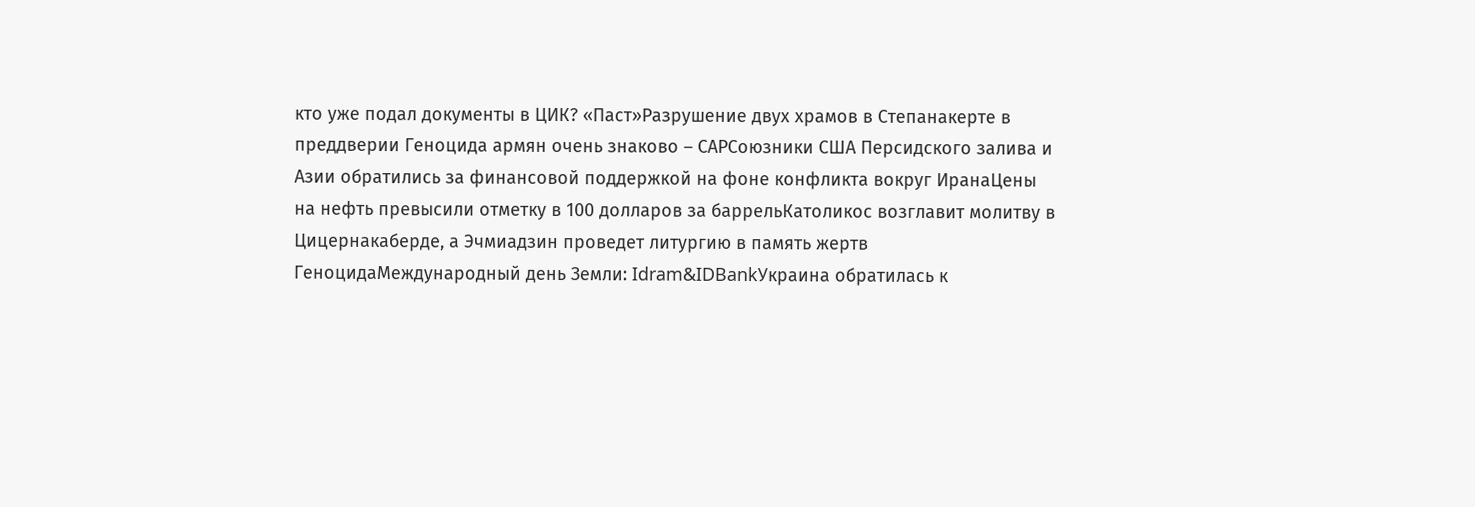кто уже подал документы в ЦИК? «Паст»Разрушение двух храмов в Степанакерте в преддверии Геноцида армян очень знаково – САРСоюзники США Персидского залива и Азии обратились за финансовой поддержкой на фоне конфликта вокруг ИранаЦены на нефть превысили отметку в 100 долларов за баррельКатоликос возглавит молитву в Цицернакаберде, а Эчмиадзин проведет литургию в память жертв ГеноцидаМеждународный день Земли: Idram&IDBankУкраина обратилась к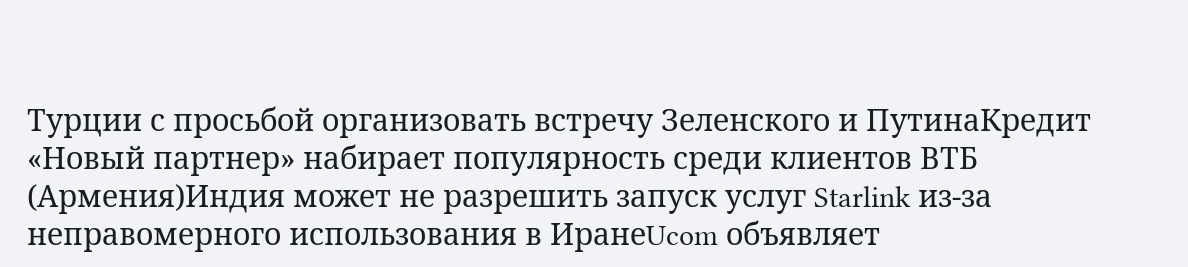Турции с просьбой организовать встречу Зеленского и ПутинаКредит «Новый партнер» набирает популярность среди клиентов ВТБ (Армения)Индия может не разрешить запуск услуг Starlink из-за неправомерного использования в ИранеUcom объявляет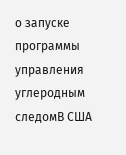о запуске программы управления углеродным следомВ США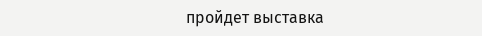пройдет выставка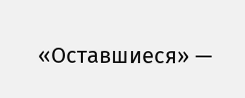«Оставшиеся» —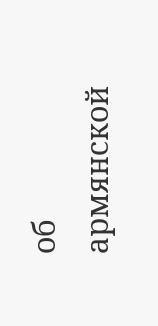об армянской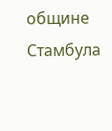общине Стамбула